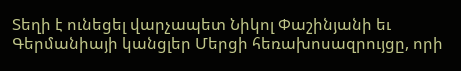Տեղի է ունեցել վարչապետ Նիկոլ Փաշինյանի եւ Գերմանիայի կանցլեր Մերցի հեռախոսազրույցը, որի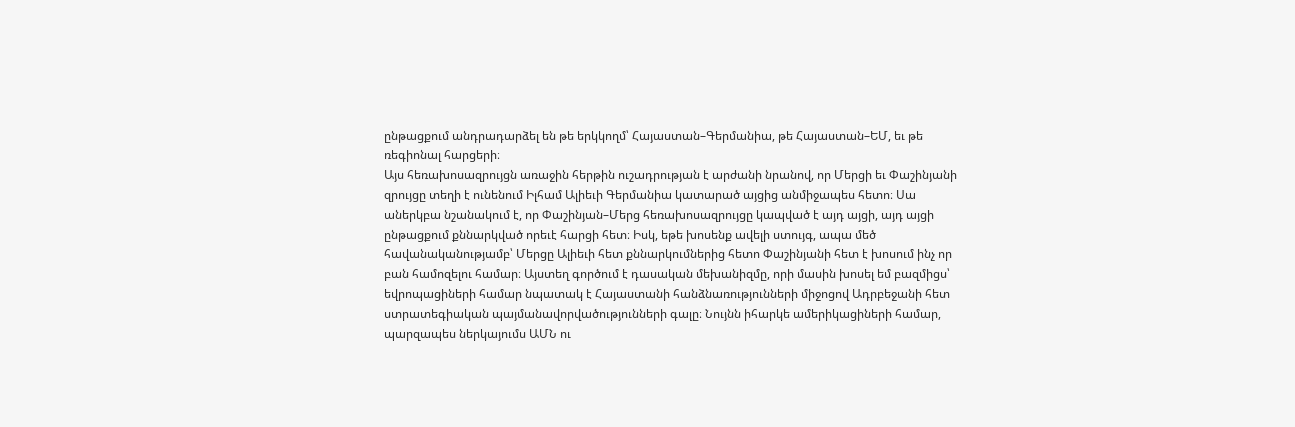ընթացքում անդրադարձել են թե երկկողմ՝ Հայաստան–Գերմանիա, թե Հայաստան–ԵՄ, եւ թե ռեգիոնալ հարցերի։
Այս հեռախոսազրույցն առաջին հերթին ուշադրության է արժանի նրանով, որ Մերցի եւ Փաշինյանի զրույցը տեղի է ունենում Իլհամ Ալիեւի Գերմանիա կատարած այցից անմիջապես հետո։ Սա աներկբա նշանակում է, որ Փաշինյան–Մերց հեռախոսազրույցը կապված է այդ այցի, այդ այցի ընթացքում քննարկված որեւէ հարցի հետ։ Իսկ, եթե խոսենք ավելի ստույգ, ապա մեծ հավանականությամբ՝ Մերցը Ալիեւի հետ քննարկումներից հետո Փաշինյանի հետ է խոսում ինչ որ բան համոզելու համար։ Այստեղ գործում է դասական մեխանիզմը, որի մասին խոսել եմ բազմիցս՝ եվրոպացիների համար նպատակ է Հայաստանի հանձնառությունների միջոցով Ադրբեջանի հետ ստրատեգիական պայմանավորվածությունների գալը։ Նույնն իհարկե ամերիկացիների համար, պարզապես ներկայումս ԱՄՆ ու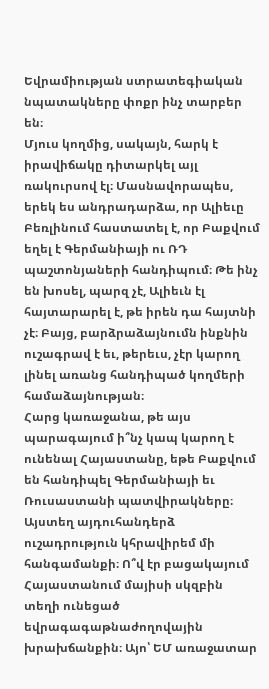Եվրամիության ստրատեգիական նպատակները փոքր ինչ տարբեր են։
Մյուս կողմից, սակայն, հարկ է իրավիճակը դիտարկել այլ ռակուրսով էլ։ Մասնավորապես, երեկ ես անդրադարձա, որ Ալիեւը Բեռլինում հաստատել է, որ Բաքվում եղել է Գերմանիայի ու ՌԴ պաշտոնյաների հանդիպում։ Թե ինչ են խոսել, պարզ չէ, Ալիեւն էլ հայտարարել է, թե իրեն դա հայտնի չէ։ Բայց, բարձրաձայնումն ինքնին ուշագրավ է եւ, թերեւս, չէր կարող լինել առանց հանդիպած կողմերի համաձայնության։
Հարց կառաջանա, թե այս պարագայում ի՞նչ կապ կարող է ունենալ Հայաստանը, եթե Բաքվում են հանդիպել Գերմանիայի եւ Ռուսաստանի պատվիրակները։ Այստեղ այդուհանդերձ ուշադրություն կհրավիրեմ մի հանգամանքի։ Ո՞վ էր բացակայում Հայաստանում մայիսի սկզբին տեղի ունեցած եվրագագաթնաժողովային խրախճանքին։ Այո՝ ԵՄ առաջատար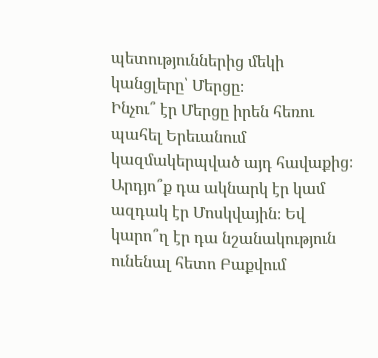պետություններից մեկի կանցլերը՝ Մերցը։
Ինչու՞ էր Մերցը իրեն հեռու պահել Երեւանում կազմակերպված այդ հավաքից։ Արդյո՞ք դա ակնարկ էր կամ ազդակ էր Մոսկվային։ Եվ կարո՞ղ էր դա նշանակություն ունենալ հետո Բաքվում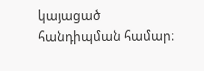կայացած հանդիպման համար։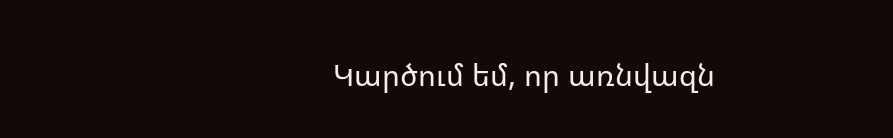Կարծում եմ, որ առնվազն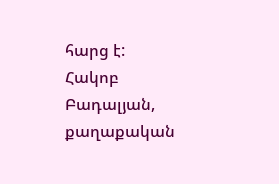հարց է:
Հակոբ Բադալյան, քաղաքական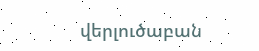վերլուծաբան